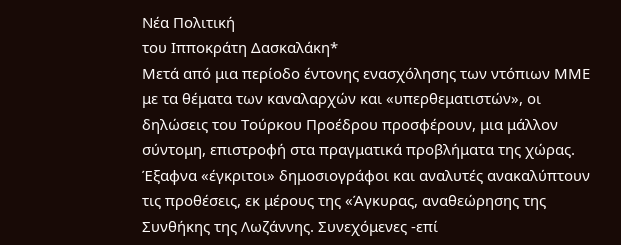Νέα Πολιτική
του Ιπποκράτη Δασκαλάκη*
Μετά από μια περίοδο έντονης ενασχόλησης των ντόπιων ΜΜΕ με τα θέματα των καναλαρχών και «υπερθεματιστών», οι δηλώσεις του Τούρκου Προέδρου προσφέρουν, μια μάλλον σύντομη, επιστροφή στα πραγματικά προβλήματα της χώρας. Έξαφνα «έγκριτοι» δημοσιογράφοι και αναλυτές ανακαλύπτουν τις προθέσεις, εκ μέρους της «Άγκυρας, αναθεώρησης της Συνθήκης της Λωζάννης. Συνεχόμενες -επί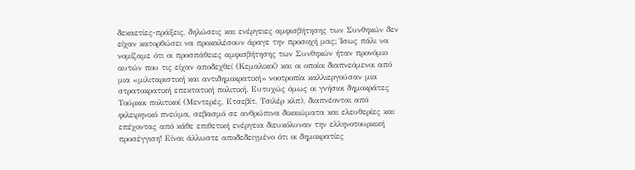δεκαετίες-πράξεις, δηλώσεις και ενέργειες αμφισβήτησης των Συνθηκών δεν είχαν κατορθώσει να προκαλέσουν άραγε την προσοχή μας; Ίσως πάλι να νομίζαμε ότι οι προσπάθειες αμφισβήτησης των Συνθηκών ήταν προνόμιο αυτών που τις είχαν αποδεχθεί (Κεμαλικοί) και οι οποίοι διαπνεόμενοι από μια «μιλιταριστική και αντιδημοκρατική» νοοτροπία καλλιεργούσαν μια στρατοκρατική επεκτατική πολιτική. Ευτυχώς όμως οι γνήσιοι δημοκράτες Τούρκοι πολιτικοί (Μεντερές, Ετσεβίτ, Τσιλέρ κλπ), διαπνέονται από φιλειρηνικό πνεύμα, σεβασμό σε ανθρώπινα δικαιώματα και ελευθερίες και επέχοντας από κάθε επιθετική ενέργεια διευκόλυναν την ελληνοτουρκική προσέγγιση! Είναι άλλωστε αποδεδειγμένο ότι οι δημοκρατίες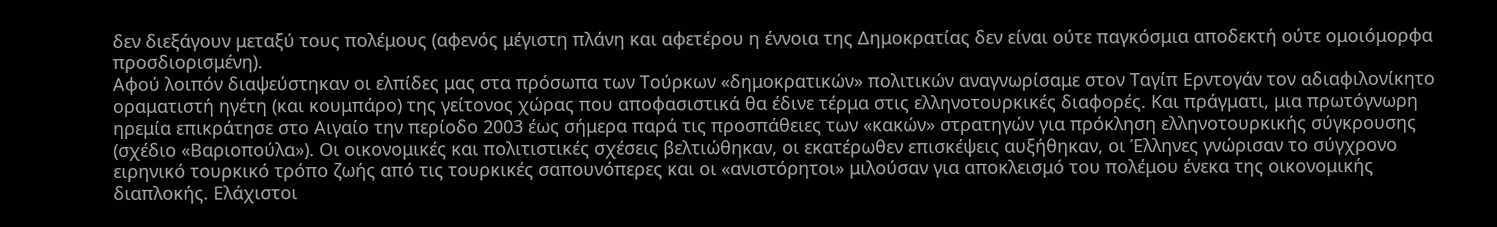δεν διεξάγουν μεταξύ τους πολέμους (αφενός μέγιστη πλάνη και αφετέρου η έννοια της Δημοκρατίας δεν είναι ούτε παγκόσμια αποδεκτή ούτε ομοιόμορφα προσδιορισμένη).
Αφού λοιπόν διαψεύστηκαν οι ελπίδες μας στα πρόσωπα των Τούρκων «δημοκρατικών» πολιτικών αναγνωρίσαμε στον Ταγίπ Ερντογάν τον αδιαφιλονίκητο οραματιστή ηγέτη (και κουμπάρο) της γείτονος χώρας που αποφασιστικά θα έδινε τέρμα στις ελληνοτουρκικές διαφορές. Και πράγματι, μια πρωτόγνωρη ηρεμία επικράτησε στο Αιγαίο την περίοδο 2003 έως σήμερα παρά τις προσπάθειες των «κακών» στρατηγών για πρόκληση ελληνοτουρκικής σύγκρουσης (σχέδιο «Βαριοπούλα»). Οι οικονομικές και πολιτιστικές σχέσεις βελτιώθηκαν, οι εκατέρωθεν επισκέψεις αυξήθηκαν, οι Έλληνες γνώρισαν το σύγχρονο ειρηνικό τουρκικό τρόπο ζωής από τις τουρκικές σαπουνόπερες και οι «ανιστόρητοι» μιλούσαν για αποκλεισμό του πολέμου ένεκα της οικονομικής διαπλοκής. Ελάχιστοι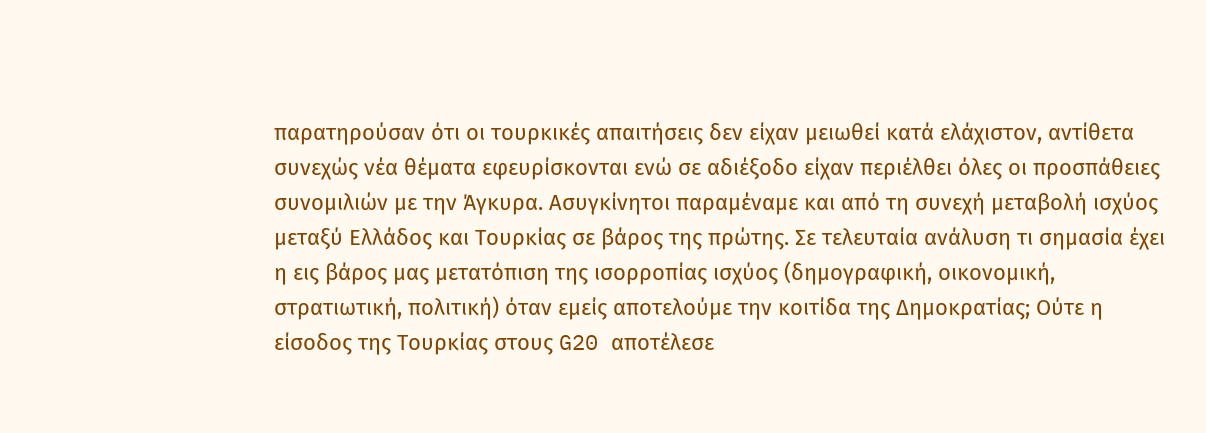παρατηρούσαν ότι οι τουρκικές απαιτήσεις δεν είχαν μειωθεί κατά ελάχιστον, αντίθετα συνεχώς νέα θέματα εφευρίσκονται ενώ σε αδιέξοδο είχαν περιέλθει όλες οι προσπάθειες συνομιλιών με την Άγκυρα. Ασυγκίνητοι παραμέναμε και από τη συνεχή μεταβολή ισχύος μεταξύ Ελλάδος και Τουρκίας σε βάρος της πρώτης. Σε τελευταία ανάλυση τι σημασία έχει η εις βάρος μας μετατόπιση της ισορροπίας ισχύος (δημογραφική, οικονομική, στρατιωτική, πολιτική) όταν εμείς αποτελούμε την κοιτίδα της Δημοκρατίας; Ούτε η είσοδος της Τουρκίας στους G20 αποτέλεσε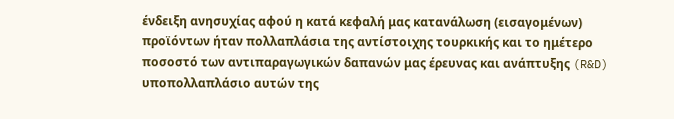ένδειξη ανησυχίας αφού η κατά κεφαλή μας κατανάλωση (εισαγομένων) προϊόντων ήταν πολλαπλάσια της αντίστοιχης τουρκικής και το ημέτερο ποσοστό των αντιπαραγωγικών δαπανών μας έρευνας και ανάπτυξης (R&D) υποπολλαπλάσιο αυτών της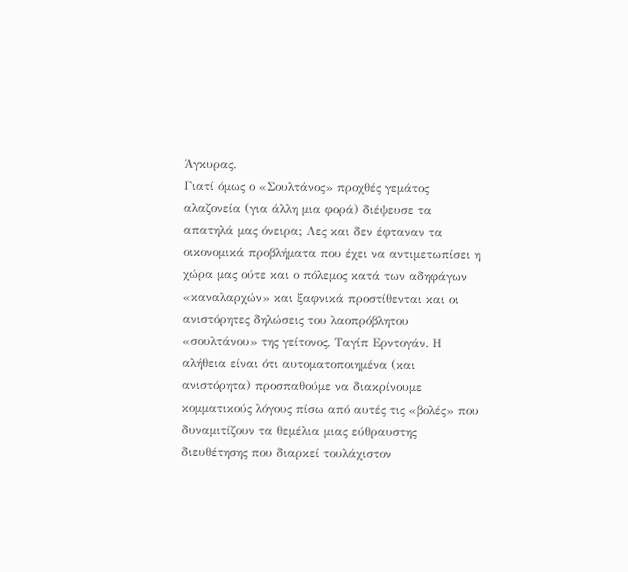Άγκυρας.
Γιατί όμως ο «Σουλτάνος» προχθές γεμάτος αλαζονεία (για άλλη μια φορά) διέψευσε τα απατηλά μας όνειρα; Λες και δεν έφταναν τα οικονομικά προβλήματα που έχει να αντιμετωπίσει η χώρα μας ούτε και ο πόλεμος κατά των αδηφάγων «καναλαρχών» και ξαφνικά προστίθενται και οι ανιστόρητες δηλώσεις του λαοπρόβλητου «σουλτάνου» της γείτονος, Ταγίπ Ερντογάν. Η αλήθεια είναι ότι αυτοματοποιημένα (και ανιστόρητα) προσπαθούμε να διακρίνουμε κομματικούς λόγους πίσω από αυτές τις «βολές» που δυναμιτίζουν τα θεμέλια μιας εύθραυστης διευθέτησης που διαρκεί τουλάχιστον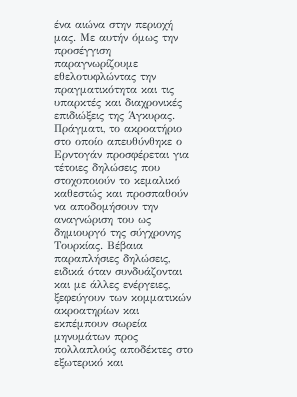ένα αιώνα στην περιοχή μας. Με αυτήν όμως την προσέγγιση παραγνωρίζουμε εθελοτυφλώντας την πραγματικότητα και τις υπαρκτές και διαχρονικές επιδιώξεις της Άγκυρας.
Πράγματι, το ακροατήριο στο οποίο απευθύνθηκε ο Ερντογάν προσφέρεται για τέτοιες δηλώσεις που στοχοποιούν το κεμαλικό καθεστώς και προσπαθούν να αποδομήσουν την αναγνώριση του ως δημιουργό της σύγχρονης Τουρκίας. Βέβαια παραπλήσιες δηλώσεις, ειδικά όταν συνδυάζονται και με άλλες ενέργειες, ξεφεύγουν των κομματικών ακροατηρίων και εκπέμπουν σωρεία μηνυμάτων προς πολλαπλούς αποδέκτες στο εξωτερικό και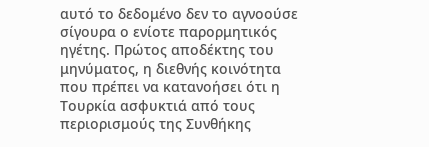αυτό το δεδομένο δεν το αγνοούσε σίγουρα ο ενίοτε παρορμητικός ηγέτης. Πρώτος αποδέκτης του μηνύματος, η διεθνής κοινότητα που πρέπει να κατανοήσει ότι η Τουρκία ασφυκτιά από τους περιορισμούς της Συνθήκης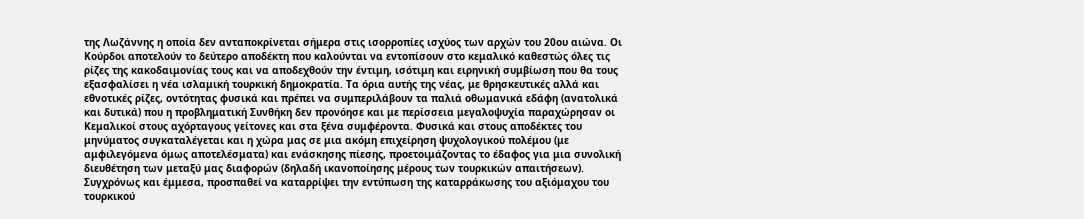της Λωζάννης η οποία δεν ανταποκρίνεται σήμερα στις ισορροπίες ισχύος των αρχών του 20ου αιώνα. Οι Κούρδοι αποτελούν το δεύτερο αποδέκτη που καλούνται να εντοπίσουν στο κεμαλικό καθεστώς όλες τις ρίζες της κακοδαιμονίας τους και να αποδεχθούν την έντιμη, ισότιμη και ειρηνική συμβίωση που θα τους εξασφαλίσει η νέα ισλαμική τουρκική δημοκρατία. Τα όρια αυτής της νέας, με θρησκευτικές αλλά και εθνοτικές ρίζες, οντότητας φυσικά και πρέπει να συμπεριλάβουν τα παλιά οθωμανικά εδάφη (ανατολικά και δυτικά) που η προβληματική Συνθήκη δεν προνόησε και με περίσσεια μεγαλοψυχία παραχώρησαν οι Κεμαλικοί στους αχόρταγους γείτονες και στα ξένα συμφέροντα. Φυσικά και στους αποδέκτες του μηνύματος συγκαταλέγεται και η χώρα μας σε μια ακόμη επιχείρηση ψυχολογικού πολέμου (με αμφιλεγόμενα όμως αποτελέσματα) και ενάσκησης πίεσης, προετοιμάζοντας το έδαφος για μια συνολική διευθέτηση των μεταξύ μας διαφορών (δηλαδή ικανοποίησης μέρους των τουρκικών απαιτήσεων). Συγχρόνως και έμμεσα, προσπαθεί να καταρρίψει την εντύπωση της καταρράκωσης του αξιόμαχου του τουρκικού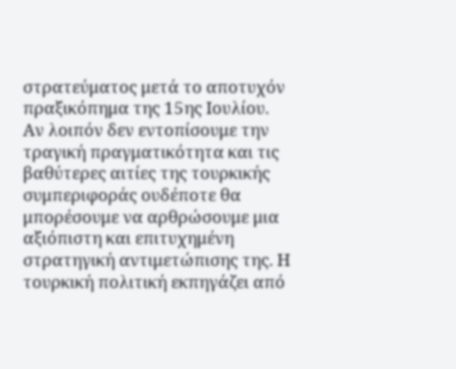στρατεύματος μετά το αποτυχόν πραξικόπημα της 15ης Ιουλίου.
Αν λοιπόν δεν εντοπίσουμε την τραγική πραγματικότητα και τις βαθύτερες αιτίες της τουρκικής συμπεριφοράς ουδέποτε θα μπορέσουμε να αρθρώσουμε μια αξιόπιστη και επιτυχημένη στρατηγική αντιμετώπισης της. Η τουρκική πολιτική εκπηγάζει από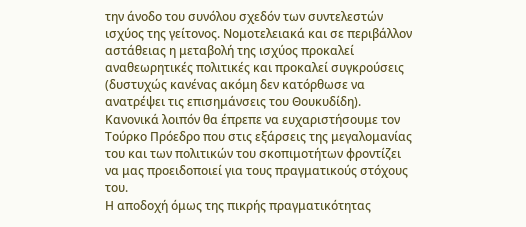την άνοδο του συνόλου σχεδόν των συντελεστών ισχύος της γείτονος. Νομοτελειακά και σε περιβάλλον αστάθειας η μεταβολή της ισχύος προκαλεί αναθεωρητικές πολιτικές και προκαλεί συγκρούσεις (δυστυχώς κανένας ακόμη δεν κατόρθωσε να ανατρέψει τις επισημάνσεις του Θουκυδίδη). Κανονικά λοιπόν θα έπρεπε να ευχαριστήσουμε τον Τούρκο Πρόεδρο που στις εξάρσεις της μεγαλομανίας του και των πολιτικών του σκοπιμοτήτων φροντίζει να μας προειδοποιεί για τους πραγματικούς στόχους του.
Η αποδοχή όμως της πικρής πραγματικότητας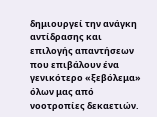δημιουργεί την ανάγκη αντίδρασης και επιλογής απαντήσεων που επιβάλουν ένα γενικότερο «ξεβόλεμα» όλων μας από νοοτροπίες δεκαετιών.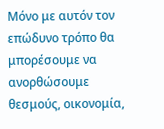Μόνο με αυτόν τον επώδυνο τρόπο θα μπορέσουμε να ανορθώσουμε θεσμούς, οικονομία,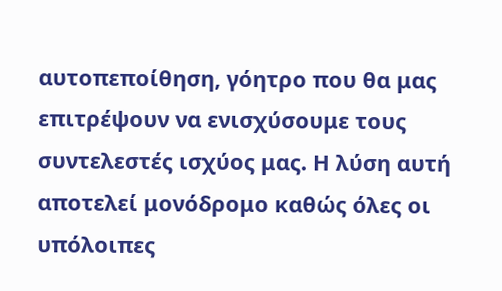αυτοπεποίθηση, γόητρο που θα μας επιτρέψουν να ενισχύσουμε τους συντελεστές ισχύος μας. Η λύση αυτή αποτελεί μονόδρομο καθώς όλες οι υπόλοιπες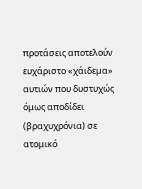προτάσεις αποτελούν ευχάριστο «χάιδεμα» αυτιών που δυστυχώς όμως αποδίδει (βραχυχρόνια) σε ατομικό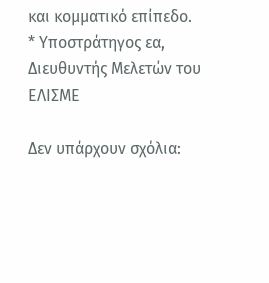και κομματικό επίπεδο.
* Υποστράτηγος εα, Διευθυντής Μελετών του ΕΛΙΣΜΕ

Δεν υπάρχουν σχόλια: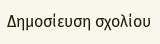Δημοσίευση σχολίου